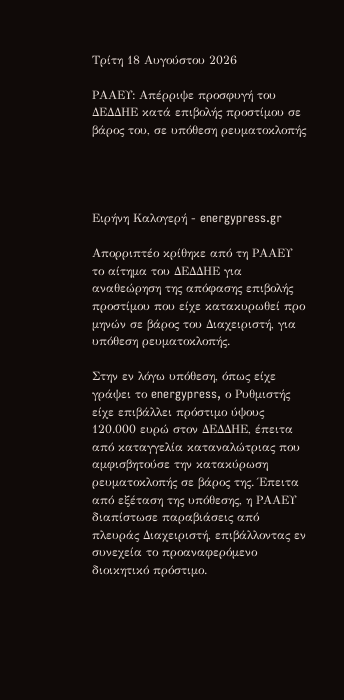Τρίτη 18 Αυγούστου 2026

ΡΑΑΕΥ: Απέρριψε προσφυγή του ΔΕΔΔΗΕ κατά επιβολής προστίμου σε βάρος του, σε υπόθεση ρευματοκλοπής




Ειρήνη Καλογερή - energypress.gr

Απορριπτέο κρίθηκε από τη ΡΑΑΕΥ το αίτημα του ΔΕΔΔΗΕ για αναθεώρηση της απόφασης επιβολής προστίμου που είχε κατακυρωθεί προ μηνών σε βάρος του Διαχειριστή, για υπόθεση ρευματοκλοπής.

Στην εν λόγω υπόθεση, όπως είχε γράψει το energypress, ο Ρυθμιστής είχε επιβάλλει πρόστιμο ύψους 120.000 ευρώ στον ΔΕΔΔΗΕ, έπειτα από καταγγελία καταναλώτριας που αμφισβητούσε την κατακύρωση ρευματοκλοπής σε βάρος της. Έπειτα από εξέταση της υπόθεσης, η ΡΑΑΕΥ διαπίστωσε παραβιάσεις από πλευράς Διαχειριστή, επιβάλλοντας εν συνεχεία το προαναφερόμενο διοικητικό πρόστιμο.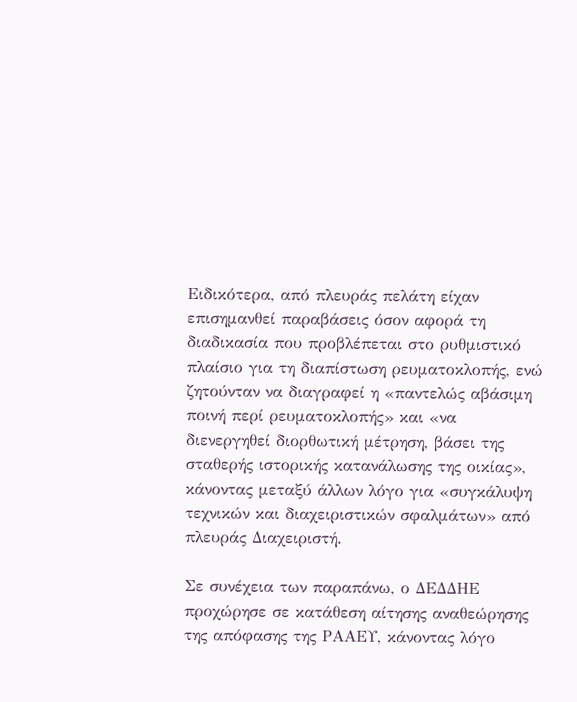Ειδικότερα, από πλευράς πελάτη είχαν επισημανθεί παραβάσεις όσον αφορά τη διαδικασία που προβλέπεται στο ρυθμιστικό πλαίσιο για τη διαπίστωση ρευματοκλοπής, ενώ ζητούνταν να διαγραφεί η «παντελώς αβάσιμη ποινή περί ρευματοκλοπής» και «να διενεργηθεί διορθωτική μέτρηση, βάσει της σταθερής ιστορικής κατανάλωσης της οικίας», κάνοντας μεταξύ άλλων λόγο για «συγκάλυψη τεχνικών και διαχειριστικών σφαλμάτων» από πλευράς Διαχειριστή.

Σε συνέχεια των παραπάνω, ο ΔΕΔΔΗΕ προχώρησε σε κατάθεση αίτησης αναθεώρησης της απόφασης της ΡΑΑΕΥ, κάνοντας λόγο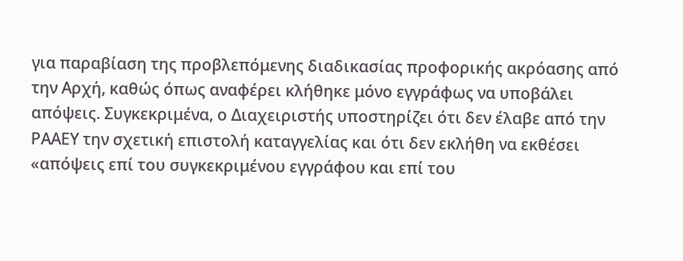για παραβίαση της προβλεπόμενης διαδικασίας προφορικής ακρόασης από την Αρχή, καθώς όπως αναφέρει κλήθηκε μόνο εγγράφως να υποβάλει απόψεις. Συγκεκριμένα, ο Διαχειριστής υποστηρίζει ότι δεν έλαβε από την ΡΑΑΕΥ την σχετική επιστολή καταγγελίας και ότι δεν εκλήθη να εκθέσει «απόψεις επί του συγκεκριμένου εγγράφου και επί του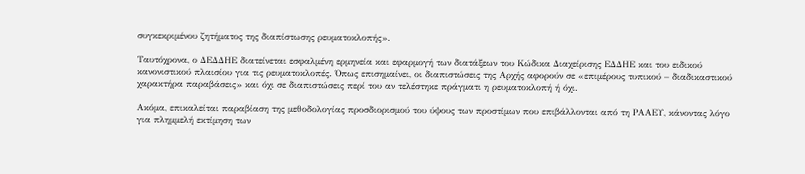συγκεκριμένου ζητήματος της διαπίστωσης ρευματοκλοπής».

Ταυτόχρονα, ο ΔΕΔΔΗΕ διατείνεται εσφαλμένη ερμηνεία και εφαρμογή των διατάξεων του Κώδικα Διαχείρισης ΕΔΔΗΕ και του ειδικού κανονιστικού πλαισίου για τις ρευματοκλοπές. Όπως επισημαίνει, οι διαπιστώσεις της Αρχής αφορούν σε «επιμέρους τυπικού – διαδικαστικού χαρακτήρα παραβάσεις» και όχι σε διαπιστώσεις περί του αν τελέστηκε πράγματι η ρευματοκλοπή ή όχι.

Ακόμα, επικαλείται παραβίαση της μεθοδολογίας προσδιορισμού του ύψους των προστίμων που επιβάλλονται από τη ΡΑΑΕΥ, κάνοντας λόγο για πλημμελή εκτίμηση των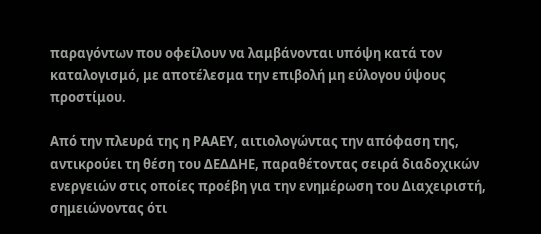παραγόντων που οφείλουν να λαμβάνονται υπόψη κατά τον καταλογισμό, με αποτέλεσμα την επιβολή μη εύλογου ύψους προστίμου.

Από την πλευρά της η ΡΑΑΕΥ, αιτιολογώντας την απόφαση της, αντικρούει τη θέση του ΔΕΔΔΗΕ, παραθέτοντας σειρά διαδοχικών ενεργειών στις οποίες προέβη για την ενημέρωση του Διαχειριστή, σημειώνοντας ότι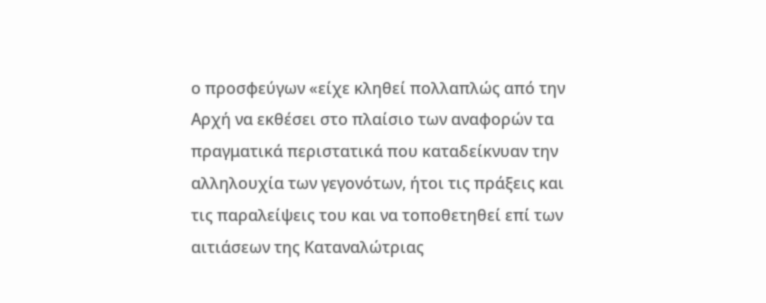ο προσφεύγων «είχε κληθεί πολλαπλώς από την Αρχή να εκθέσει στο πλαίσιο των αναφορών τα πραγματικά περιστατικά που καταδείκνυαν την αλληλουχία των γεγονότων, ήτοι τις πράξεις και τις παραλείψεις του και να τοποθετηθεί επί των αιτιάσεων της Καταναλώτριας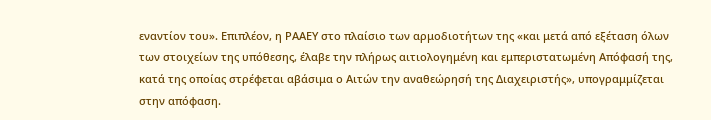εναντίον του». Επιπλέον, η ΡΑΑΕΥ στο πλαίσιο των αρμοδιοτήτων της «και μετά από εξέταση όλων των στοιχείων της υπόθεσης, έλαβε την πλήρως αιτιολογημένη και εμπεριστατωμένη Απόφασή της, κατά της οποίας στρέφεται αβάσιμα ο Αιτών την αναθεώρησή της Διαχειριστής», υπογραμμίζεται στην απόφαση.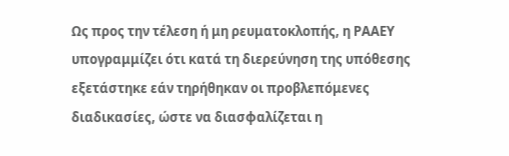Ως προς την τέλεση ή μη ρευματοκλοπής, η ΡΑΑΕΥ υπογραμμίζει ότι κατά τη διερεύνηση της υπόθεσης εξετάστηκε εάν τηρήθηκαν οι προβλεπόμενες διαδικασίες, ώστε να διασφαλίζεται η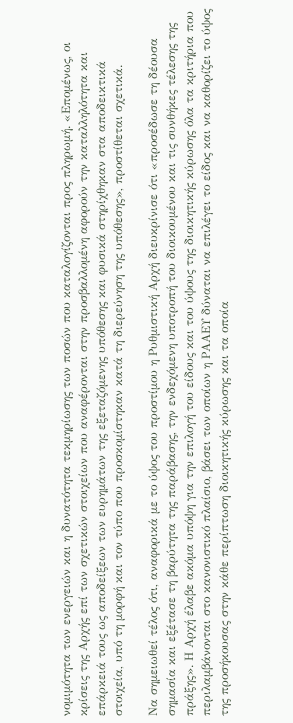νομιμότητα των ενεργειών και η δυνατότητα τεκμηρίωσης των ποσών που καταλογίζονται προς πληρωμή. «Επομένως, οι κρίσεις της Αρχής επί των σχετικών στοιχείων που αναφέρονται στην προσβαλλομένη αφορούν την καταλληλότητα και επάρκειά τους ως αποδείξεων των ευρημάτων της εξεταζόμενης υπόθεσης και φυσικά στηρίχθηκαν στα αποδεικτικά στοιχεία, υπό τη μορφή και τον τύπο που προσκομίστηκαν κατά τη διερεύνηση της υπόθεσης», προστίθεται σχετικά.

Να σημειωθεί τέλος ότι, αναφορικά με το ύψος του προστίμου η Ρυθμιστική Αρχή διευκρίνισε ότι «προσέδωσε τη δέουσα σημασία και εξέτασε τη βαρύτητα της παράβασης, την ενδεχόμενη υποτροπή του διοικουμένου και τις συνθήκες τέλεσης της πράξης». Η Αρχή έλαβε ακόμα υπόψη για την επιλογή του είδους και του ύψους της διοικητικής κύρωσης όλα τα κριτήρια που περιλαμβάνονται στο κανονιστικό πλαίσιο, βάσει των οποίων η ΡΑΑΕΥ δύναται να επιλέγει το είδος και να καθορίζει το ύψος της προσήκουσας στην κάθε περίπτωση διοικητικής κύρωσης και τα οποία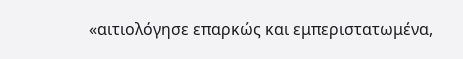«αιτιολόγησε επαρκώς και εμπεριστατωμένα,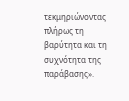τεκμηριώνοντας πλήρως τη βαρύτητα και τη συχνότητα της παράβασης».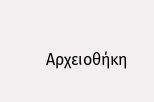Αρχειοθήκη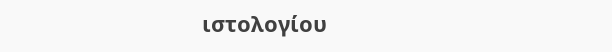ιστολογίου